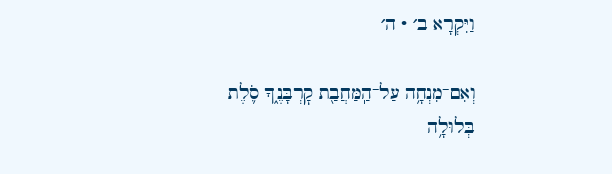וַיִּקְרָא ב׳ · ה׳

וְאִם־מִנְחָ֥ה עַל־הַֽמַּחֲבַ֖ת קׇרְבָּנֶ֑ךָ סֹ֛לֶת בְּלוּלָ֥ה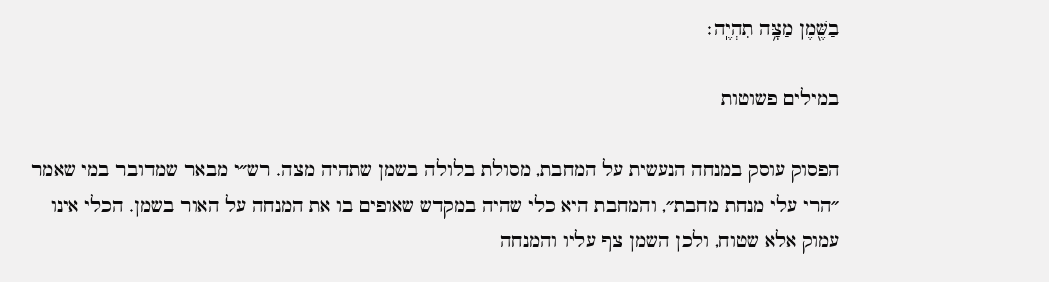בַשֶּׁ֖מֶן מַצָּ֥ה תִהְיֶֽה׃

במילים פשוטות

הפסוק עוסק במנחה הנעשית על המחבת, מסולת בלולה בשמן שתהיה מצה. רש״י מבאר שמדובר במי שאמר ״הרי עלי מנחת מחבת״, והמחבת היא כלי שהיה במקדש שאופים בו את המנחה על האור בשמן. הכלי אינו עמוק אלא שטוח, ולכן השמן צף עליו והמנחה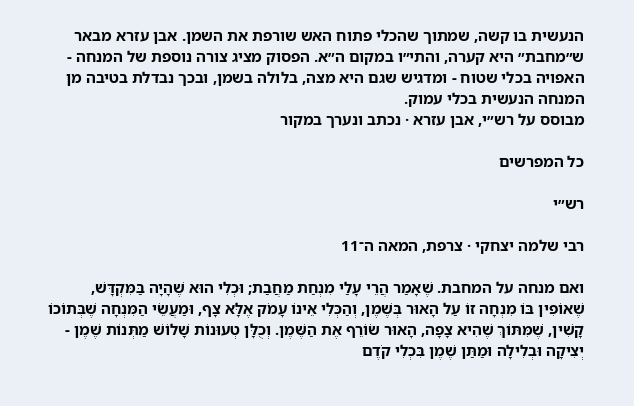הנעשית בו קשה, שמתוך שהכלי פתוח האש שורפת את השמן. אבן עזרא מבאר ש״מחבת״ היא קערה, והתי״ו במקום ה״א. הפסוק מציג צורה נוספת של המנחה - האפויה בכלי שטוח - ומדגיש שגם היא מצה, בלולה בשמן, ובכך נבדלת בטיבה מן המנחה הנעשית בכלי עמוק.
מבוסס על רש״י, אבן עזרא · נכתב ונערך במקור

כל המפרשים

רש״י

רבי שלמה יצחקי · צרפת, המאה ה־11

ואם מנחה על המחבת. שֶׁאָמַר הֲרֵי עָלַי מִנְחַת מַחֲבַת; וּכְלִי הוּא שֶׁהָיָה בַּמִּקְדָּשׁ, שֶׁאוֹפִין בּוֹ מִנְחָה זוֹ עַל הָאוּר בְּשֶׁמֶן, וְהַכְּלִי אֵינוֹ עָמֹק אֶלָּא צָף, וּמַעֲשֵׂי הַמִּנְחָה שֶׁבְּתוֹכוֹ קָשִׁין, שֶׁמִּתּוֹךְ שֶׁהִיא צָפָה, הָאוּר שׂוֹרֵף אֶת הַשֶּׁמֶן. וְכֻלָּן טְעוּנוֹת שָׁלוֹשׁ מַתְּנוֹת שֶׁמֶן - יְצִיקָה וּבְלִילָה וּמַתַּן שֶׁמֶן בִּכְלִי קֹדֶם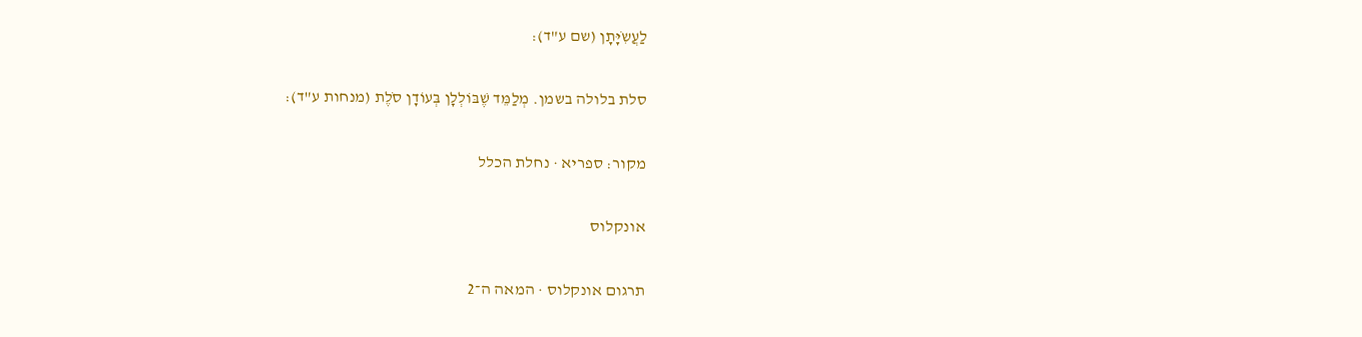לַעֲשִֹיָּתָן (שם ע"ד):

סלת בלולה בשמן. מְלַמֵּד שֶׁבּוֹלְלָן בְּעוֹדָן סֹלֶת (מנחות ע"ד):

מקור: ספריא · נחלת הכלל

אונקלוס

תרגום אונקלוס · המאה ה־2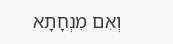וְאִם מִנְחָתָא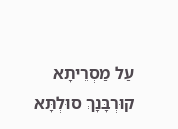עַל מַסְרֵיתָא קוּרְבָּנָךְ סוּלְתָּא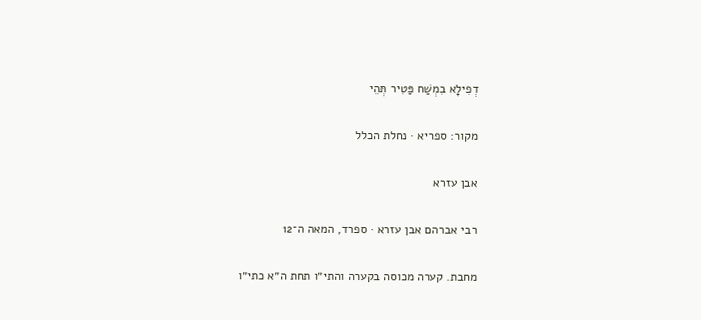דְפִילָא בִמְשַׁח פַּטִיר תְּהֵי

מקור: ספריא · נחלת הכלל

אבן עזרא

רבי אברהם אבן עזרא · ספרד, המאה ה־12

מחבת. קערה מכוסה בקערה והתי״ו תחת ה״א כתי״ו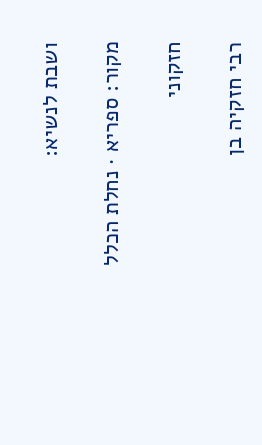ושבת לנשיא:

מקור: ספריא · נחלת הכלל

חזקוני

רבי חזקיה בן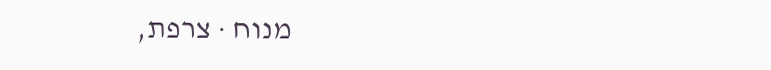מנוח · צרפת,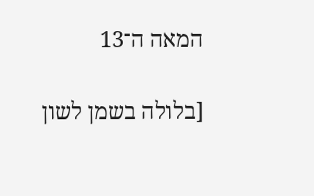המאה ה־13

[בלולה בשמן לשון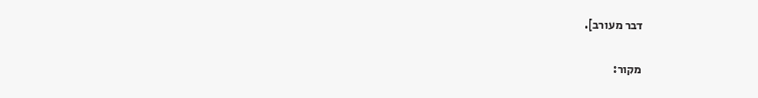דבר מעורב].

מקור: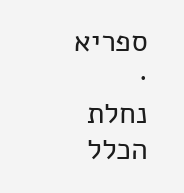ספריא · נחלת הכלל